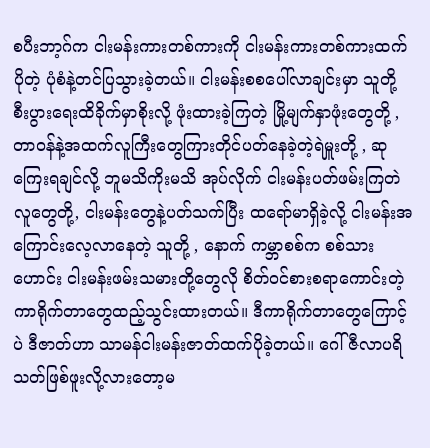စပီးဘာ့ဂ်က ငါးမန်းကားတစ်ကားကို ငါးမန်းကားတစ်ကားထက် ပိုတဲ့ ပုံစံနဲ့တင်ပြသွားခဲ့တယ်။ ငါးမန်းစစပေါ်လာချင်းမှာ သူတို့ စီးပွားရေးထိခိုက်မှာစိုးလို့ ဖုံးထားခဲ့ကြတဲ့ မြို့မျက်နှာဖုံးတွေတို့ , တာဝန်နဲ့အထက်လူကြီးတွေကြားတိုင်ပတ်နေခဲ့တဲ့ရဲမှူးတို့ , ဆုကြေးရချင်လို့ ဘူမသိကိုးမသိ အုပ်လိုက် ငါးမန်းပတ်ဖမ်းကြတဲလူတွေတို့, ငါးမန်းတွေနဲ့ပတ်သက်ပြီး ထရော်မာရှိခဲ့လို့ ငါးမန်းအကြောင်းလေ့လာနေတဲ့ သူတို့ , နောက် ကမ္ဘာစစ်က စစ်သားဟောင်း ငါးမန်းဖမ်းသမားတို့တွေလို စိတ်ဝင်စားစရာကောင်းတဲ့ ကာရိုက်တာတွေထည့်သွင်းထားတယ်။ ဒီကာရိုက်တာတွေကြောင့်ပဲ ဒီဇာတ်ဟာ သာမန်ငါးမန်းဇာတ်ထက်ပိုခဲ့တယ်။ ဂေါ်ဇီလာပရိသတ်ဖြစ်ဖူးလို့လားတော့မ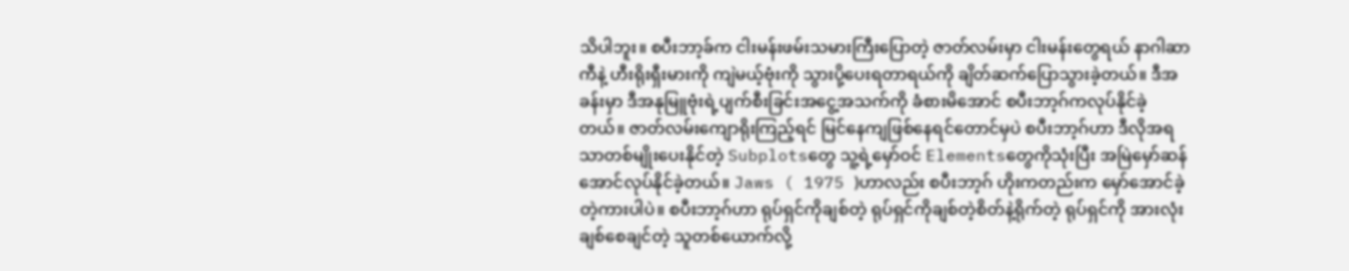သိပါဘူး။ စပီးဘာ့ခ်က ငါးမန်းဖမ်းသမားကြီးပြောတဲ့ ဇာတ်လမ်းမှာ ငါးမန်းတွေရယ် နာဂါဆာကီနဲ့ ဟီးရိုးရှီးမားကို ကျဲမယ့်ဗုံးကို သွားပို့ပေးရတာရယ်ကို ချိတ်ဆက်ပြောသွားခဲ့တယ်။ ဒီအခန်းမှာ ဒီအနုမြူဗုံးရဲ့ပျက်စီးခြင်းအငွေ့အသက်ကို ခံစားမိအောင် စပီးဘာ့ဂ်ကလုပ်နိုင်ခဲ့တယ်။ ဇာတ်လမ်းကျောရိုးကြည့်ရင် မြင်နေကျဖြစ်နေရင်တောင်မှပဲ စပီးဘာ့ဂ်ဟာ ဒီလိုအရသာတစ်မျိုးပေးနိုင်တဲ့ Subplotsတွေ သူ့ရဲ့မှော်ဝင် Elementsတွေကိုသုံးပြီး အမြဲမှော်ဆန်အောင်လုပ်နိုင်ခဲ့တယ်။ Jaws ( 1975 )ဟာလည်း စပီးဘာ့ဂ် ဟိုးကတည်းက မှော်အောင်ခဲ့တဲ့ကားပါပဲ။ စပီးဘာ့ဂ်ဟာ ရုပ်ရှင်ကိုချစ်တဲ့ ရုပ်ရှင်ကိုချစ်တဲ့စိတ်နဲ့ရိုက်တဲ့ ရုပ်ရှင်ကို အားလုံးချစ်စေချင်တဲ့ သူတစ်ယောက်လို့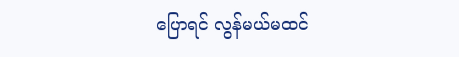ပြောရင် လွန်မယ်မထင်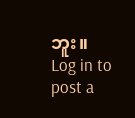ဘူး။
Log in to post a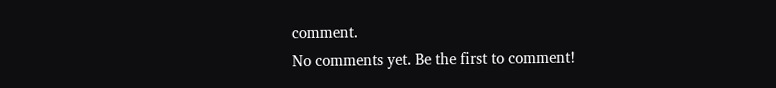comment.
No comments yet. Be the first to comment!